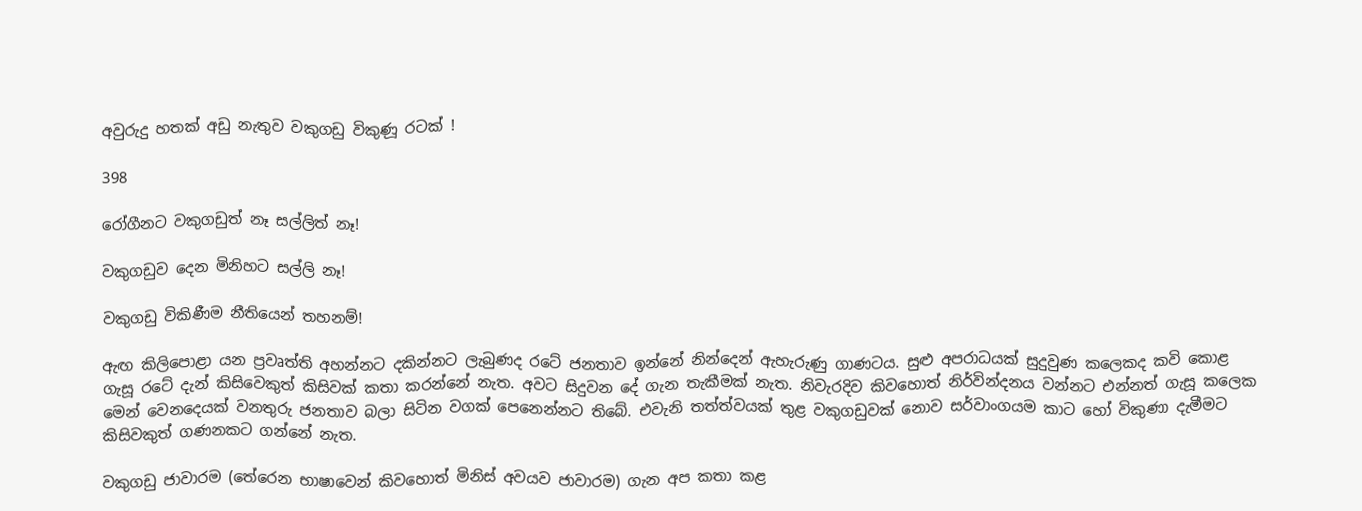අවුරුදු හතක් අඩු නැතුව වකුගඩු විකුණූ රටක් !

398

රෝගීනට වකුගඩුත් නෑ සල්ලිත් නෑ!

වකුගඩුව දෙන මිනිහට සල්ලි නෑ!

වකුගඩු විකිණීම නීතියෙන් තහනම්!

ඇඟ කිලිපොළා යන ප්‍රවෘත්ති අහන්නට දකින්නට ලැබුණද රටේ ජනතාව ඉන්නේ නින්දෙන් ඇහැරුණු ගාණටය. සුළු අපරාධයක් සුදුවුණ කලෙකද කවි කොළ ගැසූ රටේ දැන් කිසිවෙකුත් කිසිවක් කතා කරන්නේ නැත. අවට සිදුවන දේ ගැන තැකීමක් නැත. නිවැරදිව කිවහොත් නිර්වින්දනය වන්නට එන්නත් ගැසූ කලෙක මෙන් වෙනදෙයක් වනතුරු ජනතාව බලා සිටින වගක් පෙනෙන්නට තිබේ. එවැනි තත්ත්වයක් තුළ වකුගඩුවක් නොව සර්වාංගයම කාට හෝ විකුණා දැමීමට කිසිවකුත් ගණනකට ගන්නේ නැත.

වකුගඩු ජාවාරම (තේරෙන භාෂාවෙන් කිවහොත් මිනිස් අවයව ජාවාරම) ගැන අප කතා කළ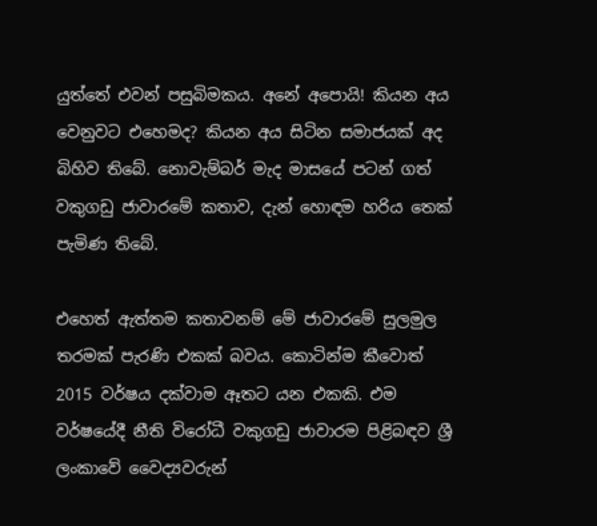යුත්තේ එවන් පසුබිමකය. අනේ අපොයි! කියන අය වෙනුවට එහෙමද? කියන අය සිටින සමාජයක් අද බිහිව තිබේ. නොවැම්බර් මැද මාසයේ පටන් ගත් වකුගඩු ජාවාරමේ කතාව, දැන් හොඳම හරිය තෙක් පැමිණ තිබේ.

එහෙත් ඇත්තම කතාවනම් මේ ජාවාරමේ සුලමුල තරමක් පැරණි එකක් බවය. කොටින්ම කීවොත් 2015 වර්ෂය දක්වාම ඈතට යන එකකි. එම වර්ෂයේදී නීති විරෝධී වකුගඩු ජාවාරම පිළිබඳව ශ්‍රී ලංකාවේ වෛද්‍යවරුන්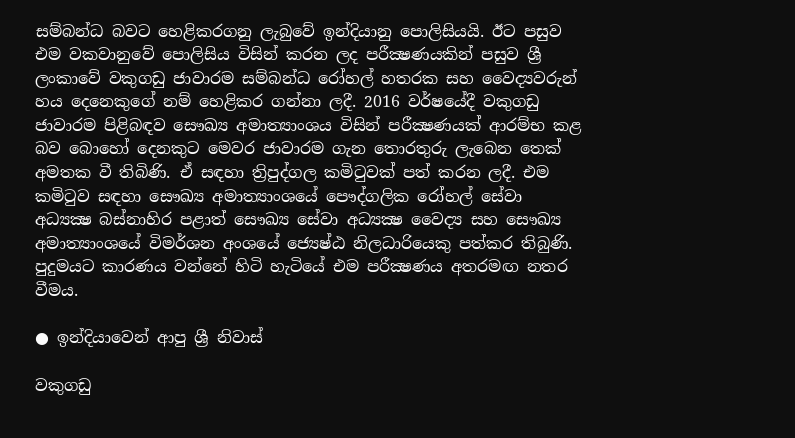සම්බන්ධ බවට හෙළිකරගනු ලැබුවේ ඉන්දියානු පොලිසියයි. ඊට පසුව එම වකවානුවේ පොලිසිය විසින් කරන ලද පරීක්‍ෂණයකින් පසුව ශ්‍රී ලංකාවේ වකුගඩු ජාවාරම සම්බන්ධ රෝහල් හතරක සහ වෛද්‍යවරුන් හය දෙනෙකුගේ නම් හෙළිකර ගන්නා ලදී. 2016 වර්ෂයේදී වකුගඩු ජාවාරම පිළිබඳව සෞඛ්‍ය අමාත්‍යාංශය විසින් පරීක්‍ෂණයක් ආරම්භ කළ බව බොහෝ දෙනකුට මෙවර ජාවාරම ගැන තොරතුරු ලැබෙන තෙක් අමතක වී තිබිණි. ඒ සඳහා ත්‍රිපුද්ගල කමිටුවක් පත් කරන ලදී. එම කමිටුව සඳහා සෞඛ්‍ය අමාත්‍යාංශයේ පෞද්ගලික රෝහල් සේවා අධ්‍යක්‍ෂ බස්නාහිර පළාත් සෞඛ්‍ය සේවා අධ්‍යක්‍ෂ වෛද්‍ය සහ සෞඛ්‍ය අමාත්‍යාංශයේ විමර්ශන අංශයේ ජ්‍යෙෂ්ඨ නිලධාරියෙකු පත්කර තිබුණි. පුදුමයට කාරණය වන්නේ හිටි හැටියේ එම පරීක්‍ෂණය අතරමඟ නතර වීමය.

● ඉන්දියාවෙන් ආපු ශ්‍රී නිවාස්

වකුගඩු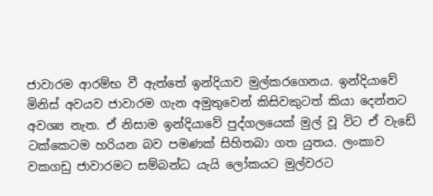ජාවාරම ආරම්භ වී ඇත්තේ ඉන්දියාව මුල්කරගෙනය. ඉන්දියාවේ මිනිස් අවයව ජාවාරම ගැන අමුතුවෙන් කිසිවකුටත් කියා දෙන්නට අවශ්‍ය නැත. ඒ නිසාම ඉන්දියාවේ පුද්ගලයෙක් මුල් වූ විට ඒ වැඩේ ටක්කෙටම හරියන බව පමණක් සිහිතබා ගත යුතය. ලංකාව වකගඩු ජාවාරමට සම්බන්ධ යැයි ලෝකයට මුල්වරට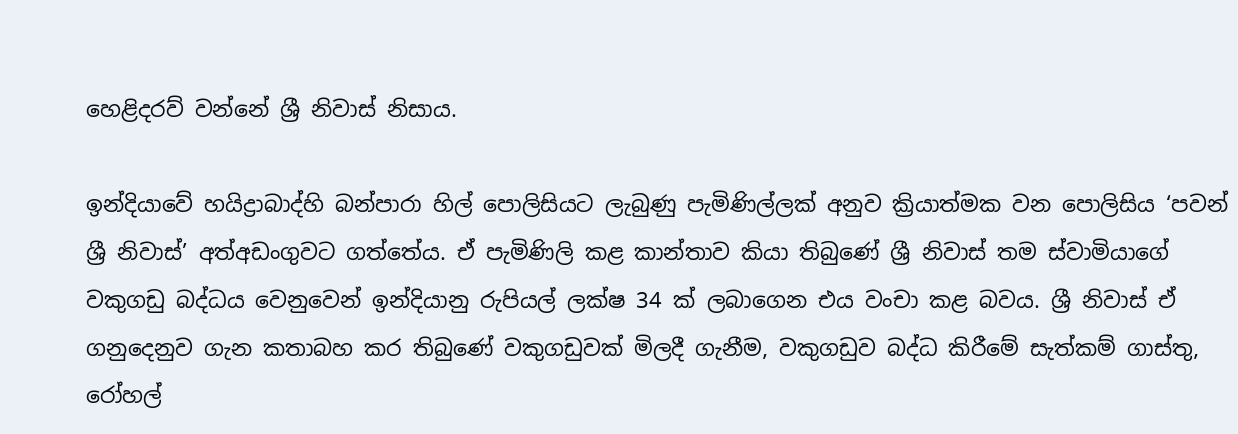හෙළිදරව් වන්නේ ශ්‍රී නිවාස් නිසාය.

ඉන්දියාවේ හයිද්‍රාබාද්හි බන්පාරා හිල් පොලිසියට ලැබුණු පැමිණිල්ලක් අනුව ක්‍රියාත්මක වන පොලිසිය ‘පවන් ශ්‍රී නිවාස්’ අත්අඩංගුවට ගත්තේය. ඒ පැමිණිලි කළ කාන්තාව කියා තිබුණේ ශ්‍රී නිවාස් තම ස්වාමියාගේ වකුගඩු බද්ධය වෙනුවෙන් ඉන්දියානු රුපියල් ලක්ෂ 34 ක් ලබාගෙන එය වංචා කළ බවය. ශ්‍රී නිවාස් ඒ ගනුදෙනුව ගැන කතාබහ කර තිබුණේ වකුගඩුවක් මිලදී ගැනීම, වකුගඩුව බද්ධ කිරීමේ සැත්කම් ගාස්තු, රෝහල්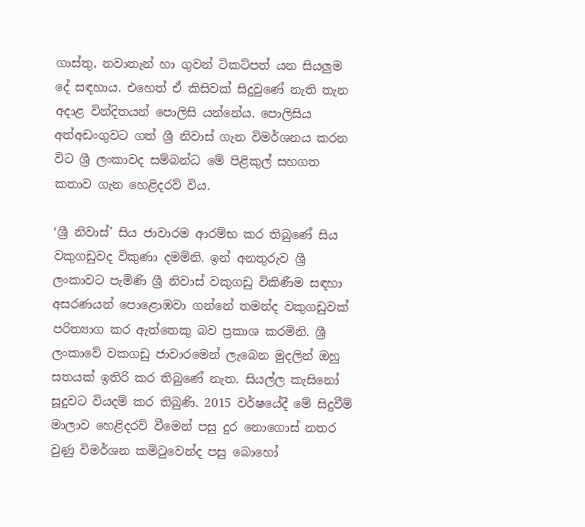ගාස්තු, නවාතැන් හා ගුවන් ටිකට්පත් යන සියලුම දේ සඳහාය. එහෙත් ඒ කිසිවක් සිදුවුණේ නැති තැන අදාළ වින්දිතයන් පොලිසි යන්නේය. පොලිසිය අත්අඩංගුවට ගත් ශ්‍රී නිවාස් ගැන විමර්ශනය කරන විට ශ්‍රී ලංකාවද සම්බන්ධ මේ පිළිකුල් සහගත කතාව ගැන හෙළිදරව් විය.

‘ශ්‍රී නිවාස්’ සිය ජාවාරම ආරම්භ කර තිබුණේ සිය වකුගඩුවද විකුණා දමමිනි. ඉන් අනතුරුව ශ්‍රී ලංකාවට පැමිණි ශ්‍රී නිවාස් වකුගඩු විකිණීම සඳහා අසරණයන් පොළොඹවා ගන්නේ තමන්ද වකුගඩුවක් පරිත්‍යාග කර ඇත්තෙකු බව ප්‍රකාශ කරමිනි. ශ්‍රී ලංකාවේ වකගඩු ජාවාරමෙන් ලැබෙන මුදලින් ඔහු සතයක් ඉතිරි කර තිබුණේ නැත. සියල්ල කැසිනෝ සූදුවට වියදම් කර තිබුණි. 2015 වර්ෂයේදී මේ සිදුවීම් මාලාව හෙළිදරව් වීමෙන් පසු දුර නොගොස් නතර වුණු විමර්ශන කමිටුවෙන්ද පසු බොහෝ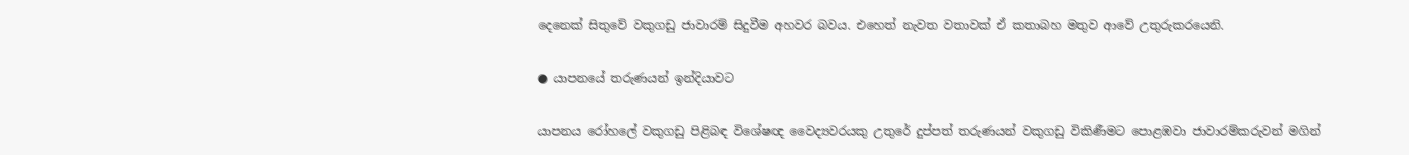දෙනෙක් සිතුවේ වකුගඩු ජාවාරම් සිදුවීම අහවර බවය. එහෙත් නැවත වතාවක් ඒ කතාබහ මතුව ආවේ උතුරුකරයෙනි.

● යාපනයේ තරුණයන් ඉන්දියාවට

යාපනය රෝහලේ වකුගඩු පිළිබඳ විශේෂඥ වෛද්‍යවරයකු උතුරේ දුප්පත් තරුණයන් වකුගඩු විකිණීමට පොළඹවා ජාවාරම්කරුවන් මගින්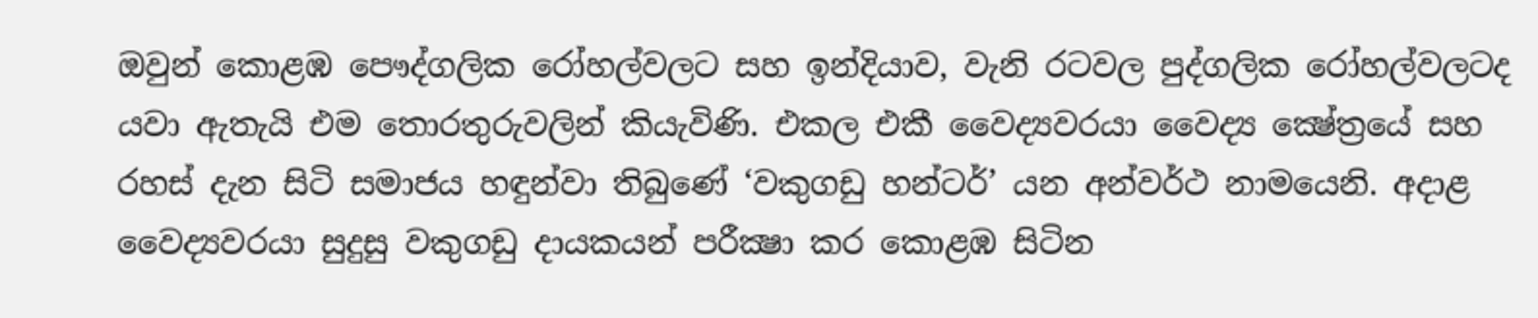ඔවුන් කොළඹ පෞද්ගලික රෝහල්වලට සහ ඉන්දියාව, වැනි රටවල පුද්ගලික රෝහල්වලටද යවා ඇතැයි එම තොරතුරුවලින් කියැවිණි. එකල එකී වෛද්‍යවරයා වෛද්‍ය ක්‍ෂේත්‍රයේ සහ රහස් දැන සිටි සමාජය හඳුන්වා තිබුණේ ‘වකුගඩු හන්ටර්’ යන අන්වර්ථ නාමයෙනි. අදාළ වෛද්‍යවරයා සුදුසු වකුගඩු දායකයන් පරීක්‍ෂා කර කොළඹ සිටින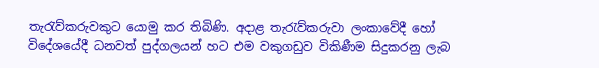තැරැව්කරුවකුට යොමු කර තිබිණි. අදාළ තැරැව්කරුවා ලංකාවේදී හෝ විදේශයේදී ධනවත් පුද්ගලයන් හට එම වකුගඩුව විකිණීම සිදුකරනු ලැබ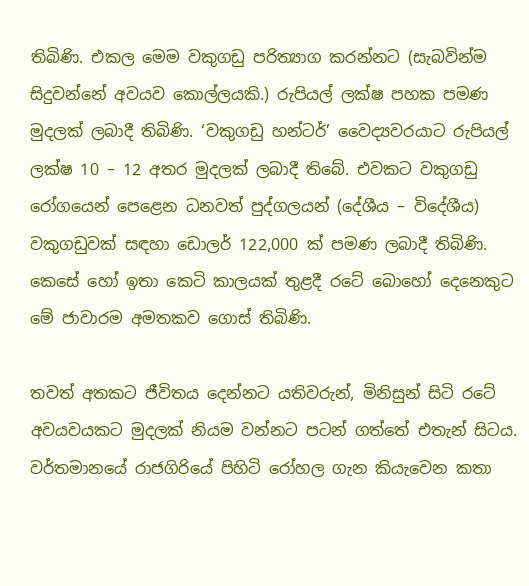තිබිණි. එකල මෙම වකුගඩු පරිත්‍යාග කරන්නට (සැබවින්ම සිදුවන්නේ අවයව කොල්ලයකි.) රුපියල් ලක්ෂ පහක පමණ මුදලක් ලබාදී තිබිණි. ‘වකුගඩු හන්ටර්’ වෛද්‍යවරයාට රුපියල් ලක්ෂ 10 – 12 අතර මුදලක් ලබාදී තිබේ. එවකට වකුගඩු රෝගයෙන් පෙළෙන ධනවත් පුද්ගලයන් (දේශීය – විදේශීය) වකුගඩුවක් සඳහා ඩොලර් 122,000 ක් පමණ ලබාදී තිබිණි. කෙසේ හෝ ඉතා කෙටි කාලයක් තුළදී රටේ බොහෝ දෙනෙකුට මේ ජාවාරම අමතකව ගොස් තිබිණි.

තවත් අතකට ජීවිතය දෙන්නට යතිවරුන්, මිනිසුන් සිටි රටේ අවයවයකට මුදලක් නියම වන්නට පටන් ගත්තේ එතැන් සිටය. වර්තමානයේ රාජගිරියේ පිහිටි රෝහල ගැන කියැවෙන කතා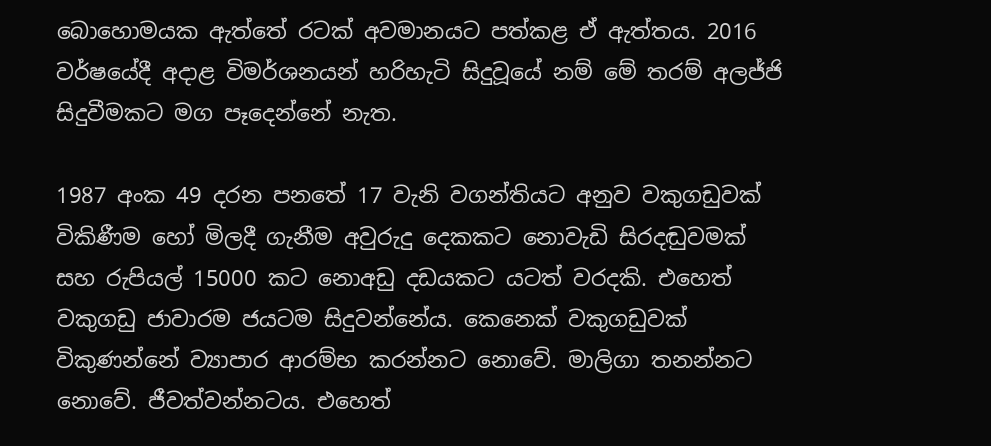බොහොමයක ඇත්තේ රටක් අවමානයට පත්කළ ඒ ඇත්තය. 2016 වර්ෂයේදී අදාළ විමර්ශනයන් හරිහැටි සිදුවූයේ නම් මේ තරම් අලජ්ජි සිදුවීමකට මග පෑදෙන්නේ නැත.

1987 අංක 49 දරන පනතේ 17 වැනි වගන්තියට අනුව වකුගඩුවක් විකිණීම හෝ මිලදී ගැනීම අවුරුදු දෙකකට නොවැඩි සිරදඬුවමක් සහ රුපියල් 15000 කට නොඅඩු දඩයකට යටත් වරදකි. එහෙත් වකුගඩු ජාවාරම ජයටම සිදුවන්නේය. කෙනෙක් වකුගඩුවක් විකුණන්නේ ව්‍යාපාර ආරම්භ කරන්නට නොවේ. මාලිගා තනන්නට නොවේ. ජීවත්වන්නටය. එහෙත්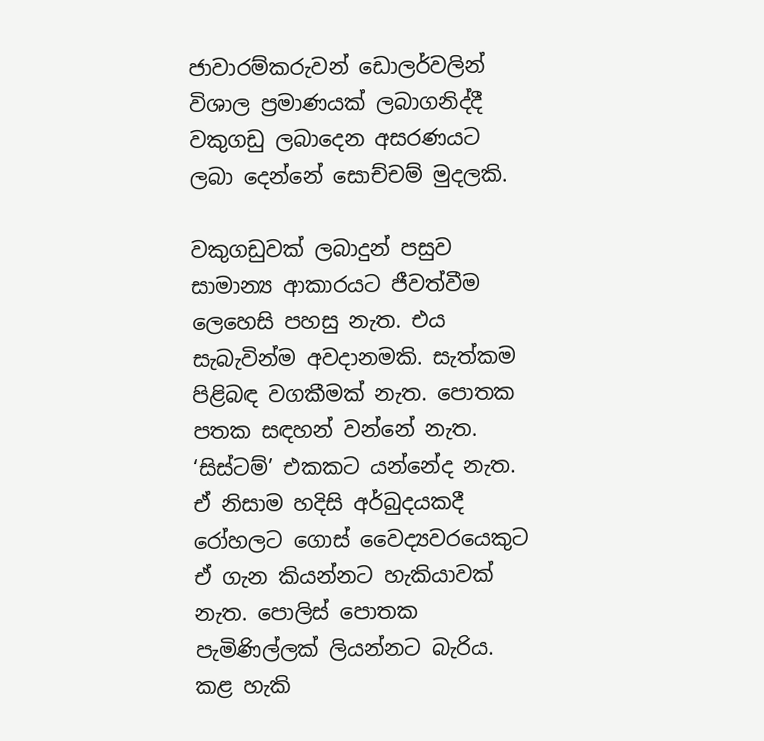ජාවාරම්කරුවන් ඩොලර්වලින් විශාල ප්‍රමාණයක් ලබාගනිද්දී වකුගඩු ලබාදෙන අසරණයට ලබා දෙන්නේ සොච්චම් මුදලකි.

වකුගඩුවක් ලබාදුන් පසුව සාමාන්‍ය ආකාරයට ජීවත්වීම ලෙහෙසි පහසු නැත. එය සැබැවින්ම අවදානමකි. සැත්කම පිළිබඳ වගකීමක් නැත. පොතක පතක සඳහන් වන්නේ නැත. ‘සිස්ටම්’ එකකට යන්නේද නැත. ඒ නිසාම හදිසි අර්බුදයකදී රෝහලට ගොස් වෛද්‍යවරයෙකුට ඒ ගැන කියන්නට හැකියාවක් නැත. පොලිස් පොතක පැමිණිල්ලක් ලියන්නට බැරිය. කළ හැකි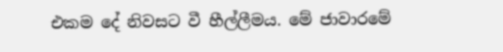එකම දේ නිවසට වී හීල්ලීමය. මේ ජාවාරමේ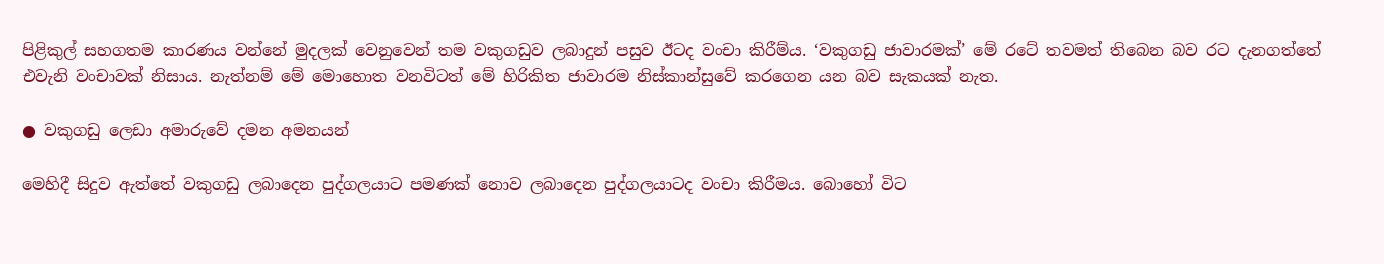පිළිකුල් සහගතම කාරණය වන්නේ මුදලක් වෙනුවෙන් තම වකුගඩුව ලබාදුන් පසුව ඊටද වංචා කිරීම්ය. ‘වකුගඩු ජාවාරමක්’ මේ රටේ තවමත් තිබෙන බව රට දැනගත්තේ එවැනි වංචාවක් නිසාය. නැත්නම් මේ මොහොත වනවිටත් මේ හිරිකිත ජාවාරම නිස්කාන්සුවේ කරගෙන යන බව සැකයක් නැත.

● වකුගඩු ලෙඩා අමාරුවේ දමන අමනයන්

මෙහිදී සිදුව ඇත්තේ වකුගඩු ලබාදෙන පුද්ගලයාට පමණක් නොව ලබාදෙන පුද්ගලයාටද වංචා කිරීමය. බොහෝ විට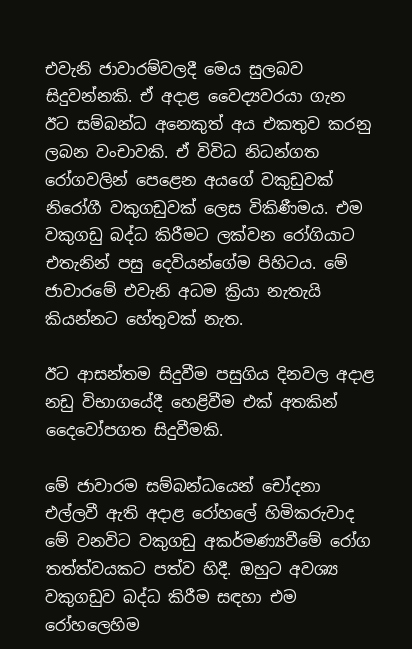එවැනි ජාවාරම්වලදී මෙය සුලබව සිදුවන්නකි. ඒ අදාළ වෛද්‍යවරයා ගැන ඊට සම්බන්ධ අනෙකුත් අය එකතුව කරනු ලබන වංචාවකි. ඒ විවිධ නිධන්ගත රෝගවලින් පෙළෙන අයගේ වකුඩුවක් නිරෝගී වකුගඩුවක් ලෙස විකිණීමය. එම වකුගඩු බද්ධ කිරීමට ලක්වන රෝගියාට එතැනින් පසු දෙවියන්ගේම පිහිටය. මේ ජාවාරමේ එවැනි අධම ක්‍රියා නැතැයි කියන්නට හේතුවක් නැත.

ඊට ආසන්තම සිදුවීම පසුගිය දිනවල අදාළ නඩු විභාගයේදී හෙළිවීම එක් අතකින් දෛවෝපගත සිදුවීමකි.

මේ ජාවාරම සම්බන්ධයෙන් චෝදනා එල්ලවී ඇති අදාළ රෝහලේ හිමිකරුවාද මේ වනවිට වකුගඩු අකර්මණ්‍යවීමේ රෝග තත්ත්වයකට පත්ව හිදී. ඔහුට අවශ්‍ය වකුගඩුව බද්ධ කිරීම සඳහා එම රෝහලෙහිම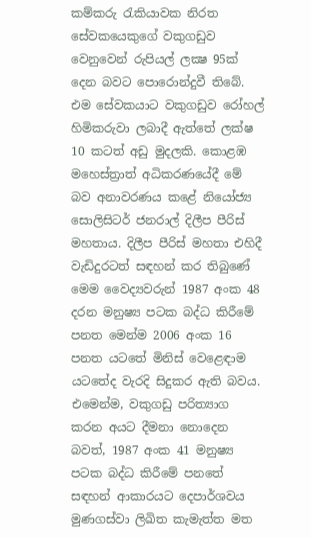කම්කරු රැකියාවක නිරත සේවකයෙකුගේ වකුගඩුව වෙනුවෙන් රුපියල් ලක්‍ෂ 95ක් දෙන බවට පොරොන්දුවී තිබේ. එම සේවකයාට වකුගඩුව රෝහල් හිමිකරුවා ලබාදී ඇත්තේ ලක්ෂ 10 කටත් අඩු මුදලකි. කොළඹ මහෙස්ත්‍රාත් අධිකරණයේදී මේ බව අනාවරණය කළේ නියෝජ්‍ය සොලිසිටර් ජනරාල් දිලීප පීරිස් මහතාය. දිලීප පීරිස් මහතා එහිදී වැඩිදුරටත් සඳහන් කර තිබුණේ මෙම වෛද්‍යවරුන් 1987 අංක 48 දරන මනුෂ්‍ය පටක බද්ධ කිරීමේ පනත මෙන්ම 2006 අංක 16 පනත යටතේ මිනිස් වෙළෙඳාම යටතේද වැරදි සිදුකර ඇති බවය. එමෙන්ම, වකුගඩු පරිත්‍යාග කරන අයට දීමනා නොදෙන බවත්, 1987 අංක 41 මනුෂ්‍ය පටක බද්ධ කිරීමේ පනතේ සඳහන් ආකාරයට දෙපාර්ශවය මුණගස්වා ලිඛිත කැමැත්ත මත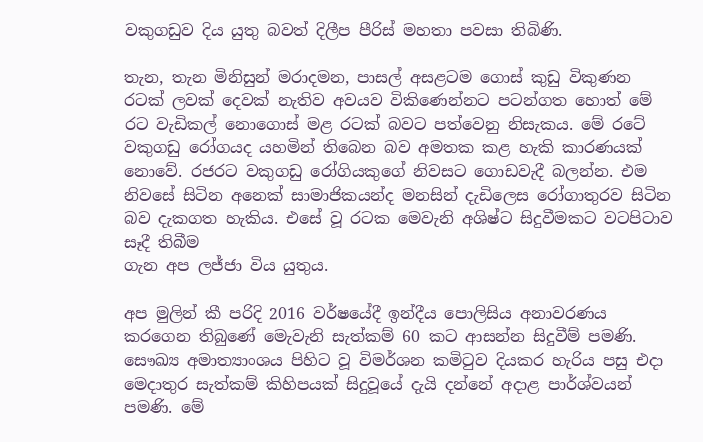වකුගඩුව දිය යුතු බවත් දිලීප පීරිස් මහතා පවසා තිබිණි.

තැන, තැන මිනිසුන් මරාදමන, පාසල් අසළටම ගොස් කුඩු විකුණන රටක් ලවක් දෙවක් නැතිව අවයව විකිණෙන්නට පටන්ගත හොත් මේ රට වැඩිකල් නොගොස් මළ රටක් බවට පත්වෙනු නිසැකය. මේ රටේ වකුගඩු රෝගයද යහමින් තිබෙන බව අමතක කළ හැකි කාරණයක් නොවේ. රජරට වකුගඩු රෝගියකුගේ නිවසට ගොඩවැදී බලන්න. එම නිවසේ සිටින අනෙක් සාමාජිකයන්ද මනසින් දැඩිලෙස රෝගාතුරව සිටින බව දැකගත හැකිය. එසේ වූ රටක මෙවැනි අශිෂ්ට සිදුවීමකට වටපිටාව සෑදී තිබීම
ගැන අප ලජ්ජා විය යුතුය.

අප මුලින් කී පරිදි 2016 වර්ෂයේදී ඉන්දීය පොලිසිය අනාවරණය කරගෙන තිබුණේ මෙැවැනි සැත්කම් 60 කට ආසන්න සිදුවීම් පමණි. සෞඛ්‍ය අමාත්‍යාංශය පිහිට වූ විමර්ශන කමිටුව දියකර හැරිය පසු එදා මෙදාතුර සැත්කම් කිහිපයක් සිදුවූයේ දැයි දන්නේ අදාළ පාර්ශ්වයන් පමණි. මේ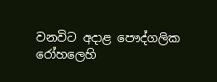වනවිට අදාළ පෞද්ගලික රෝහලෙහි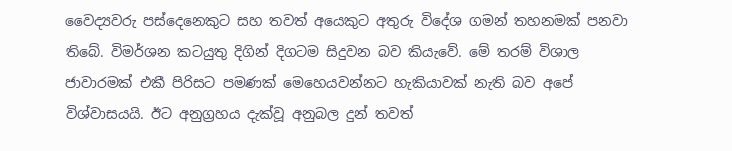වෛද්‍යවරු පස්දෙනෙකුට සහ තවත් අයෙකුට අතුරු විදේශ ගමන් තහනමක් පනවා තිබේ. විමර්ශන කටයුතු දිගින් දිගටම සිදුවන බව කියැවේ. මේ තරම් විශාල ජාවාරමක් එකී පිරිසට පමණක් මෙහෙයවන්නට හැකියාවක් නැති බව අපේ විශ්වාසයයි. ඊට අනුග්‍රහය දැක්වූ අනුබල දුන් තවත්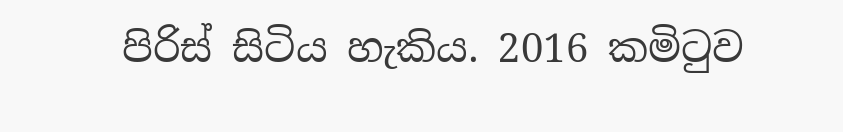පිරිස් සිටිය හැකිය. 2016 කමිටුව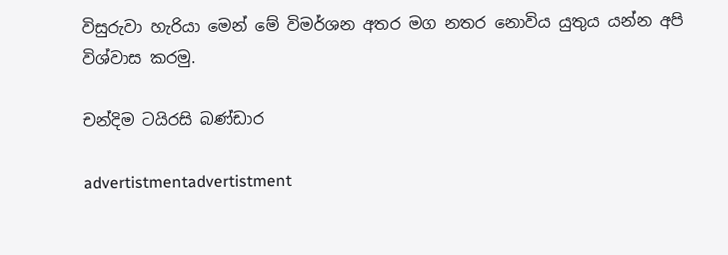විසුරුවා හැරියා මෙන් මේ විමර්ශන අතර මග නතර නොවිය යුතුය යන්න අපි විශ්වාස කරමු.

චන්දිම ටයිරසි බණ්ඩාර

advertistmentadvertistment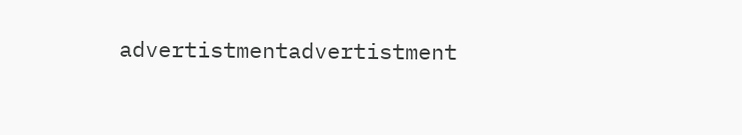advertistmentadvertistment